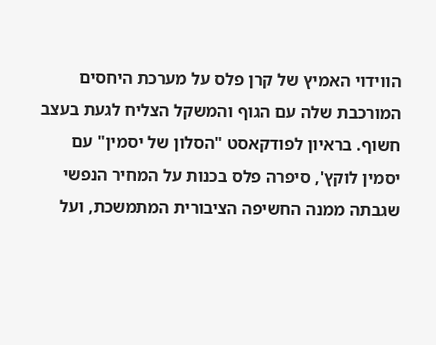הווידוי האמיץ של קרן פלס על מערכת היחסים המורכבת שלה עם הגוף והמשקל הצליח לגעת בעצב חשוף. בראיון לפודקאסט "הסלון של יסמין" עם יסמין לוקץ', סיפרה פלס בכנות על המחיר הנפשי שגבתה ממנה החשיפה הציבורית המתמשכת, ועל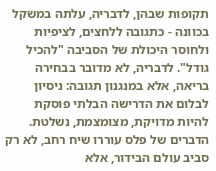תקופות שבהן, לדבריה, עלתה במשקל בכוונה - כתגובה ללחצים, לציפיות ולחוסר היכולת של הסביבה "להכיל גודל". לדבריה, לא מדובר בבחירה בריאה, אלא במנגנון תגובה: ניסיון לבלום את הדרישה הבלתי פוסקת להיות מדויקת, מצומצמת, נשלטת.
הדברים של פלס עוררו שיח רחב, לא רק סביב עולם הבידור, אלא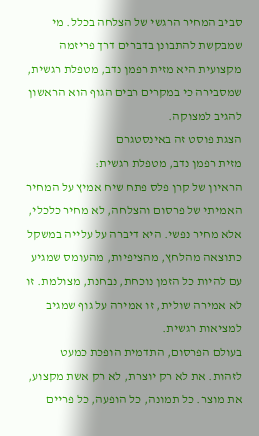סביב המחיר הרגשי של הצלחה בכלל. מי שמבקשת להתבונן בדברים דרך פריזמה מקצועית היא מזית רפמן נדב, מטפלת רגשית, שמסבירה כי במקרים רבים הגוף הוא הראשון להגיב למצוקה.
הצגת פוסט זה באינסטגרם
מזית רפמן נדב, מטפלת רגשית:
הראיון של קרן פלס פתח שיח אמיץ על המחיר האמיתי של פרסום והצלחה, לא מחיר כלכלי, אלא מחיר נפשי. היא דיברה על עלייה במשקל כתוצאה מהלחץ, מהציפיות, מהעומס שמגיע עם להיות כל הזמן נוכחת, נבחנת, מצולמת. זו לא אמירה שולית, זו אמירה על גוף שמגיב למציאות רגשית.
בעולם הפרסום, התדמית הופכת כמעט לזהות. את לא רק יוצרת, לא רק אשת מקצוע, את מוצר. כל תמונה, כל הופעה, כל פריים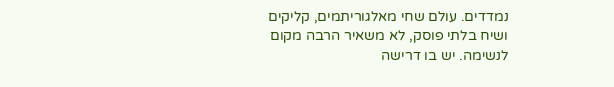נמדדים. עולם שחי מאלגוריתמים, קליקים ושיח בלתי פוסק, לא משאיר הרבה מקום לנשימה. יש בו דרישה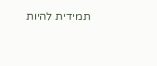תמידית להיות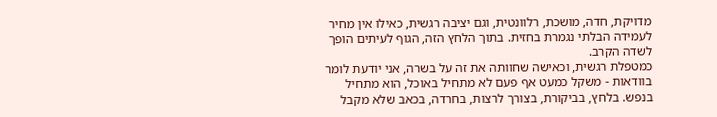מדויקת, חדה, מושכת, רלוונטית, וגם יציבה רגשית, כאילו אין מחיר לעמידה הבלתי נגמרת בחזית. בתוך הלחץ הזה, הגוף לעיתים הופך לשדה הקרב.
כמטפלת רגשית, וכאישה שחוותה את זה על בשרה, אני יודעת לומר בוודאות - משקל כמעט אף פעם לא מתחיל באוכל, הוא מתחיל בנפש. בלחץ, בביקורת, בצורך לרצות, בחרדה, בכאב שלא מקבל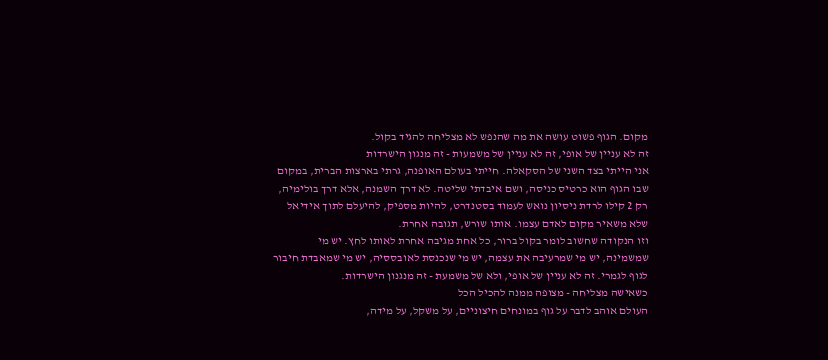מקום. הגוף פשוט עושה את מה שהנפש לא מצליחה להגיד בקול.
זה לא עניין של אופי, זה לא עניין של משמעות - זה מנגון הישרדות
אני הייתי בצד השני של הסקאלה. חייתי בעולם האופנה, גרתי בארצות הברית, במקום שבו הגוף הוא כרטיס כניסה, ושם איבדתי שליטה. לא דרך השמנה, אלא דרך בולימיה, רק 2 קילו לרדת ניסיון נואש לעמוד בסטנדרט, להיות מספיק, להיעלם לתוך אידיאל שלא משאיר מקום לאדם עצמו. אותו שורש, תגובה אחרת.
וזו הנקודה שחשוב לומר בקול ברור, כל אחת מגיבה אחרת לאותו לחץ. יש מי שמשמינה, יש מי שמרעיבה את עצמה, יש מי שנכנסת לאובססיה, יש מי שמאבדת חיבור לגוף לגמרי. זה לא עניין של אופי, ולא של משמעת - זה מנגנון הישרדות.
כשאישה מצליחה - מצופה ממנה להכיל הכל
העולם אוהב לדבר על גוף במונחים חיצוניים, על משקל, על מידה,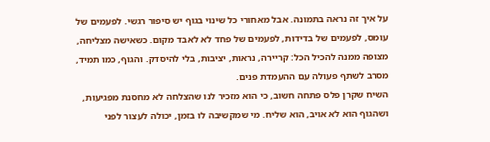על איך זה נראה בתמונה. אבל מאחורי כל שינוי בגוף יש סיפור רגשי. לפעמים של עומס, לפעמים של בדידות, לפעמים של פחד לא לאבד מקום. כשאישה מצליחה, מצופה ממנה להכיל הכל: קריירה, נראות, יציבות, בלי להיסדק. והגוף, כמו תמיד, מסרב לשתף פעולה עם ההעמדת פנים.
השיח שקרן פלס פתחה חשוב, כי הוא מזכיר לנו שהצלחה לא מחסנת מפגיעות, ושהגוף הוא לא אויב, הוא שליח. מי שמקשיבה לו בזמן, יכולה לעצור לפני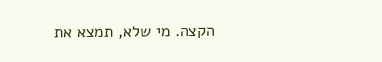הקצה. מי שלא, תמצא את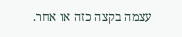עצמה בקצה כזה או אחר.